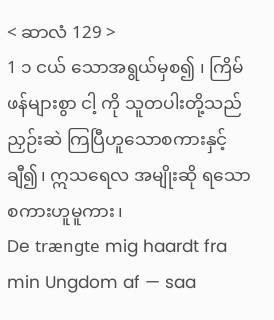< ဆာလံ 129 >
1 ၁ ငယ် သောအရွယ်မှစ၍ ၊ ကြိမ်ဖန်များစွာ ငါ့ ကို သူတပါးတို့သည် ညှဉ်းဆဲ ကြပြီဟူသောစကားနှင့်ချီ၍၊ ဣသရေလ အမျိုးဆို ရသော စကားဟူမူကား၊
De trængte mig haardt fra min Ungdom af — saa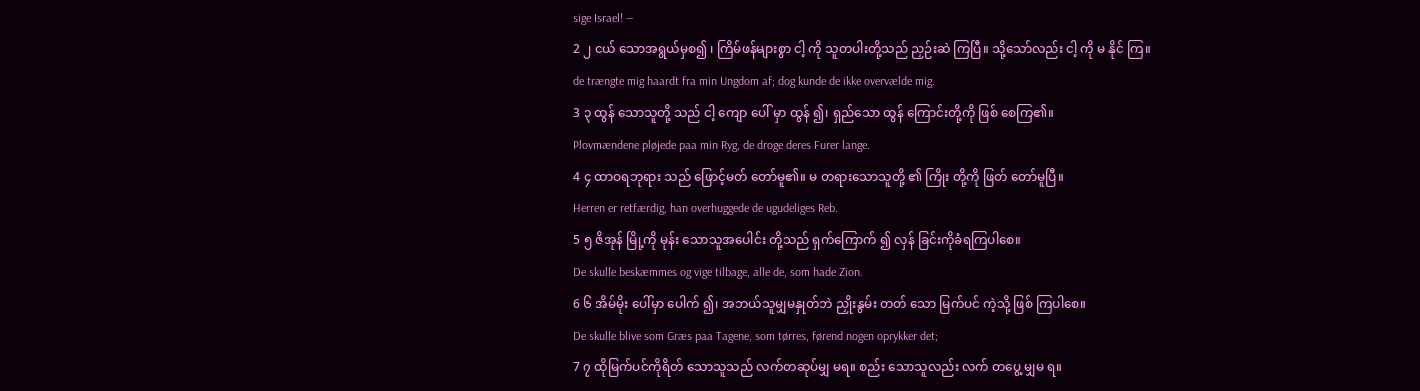sige Israel! —
2 ၂ ငယ် သောအရွယ်မှစ၍ ၊ ကြိမ်ဖန်များစွာ ငါ့ ကို သူတပါးတို့သည် ညှဉ်းဆဲ ကြပြီ။ သို့သော်လည်း ငါ့ ကို မ နိုင် ကြ။
de trængte mig haardt fra min Ungdom af; dog kunde de ikke overvælde mig.
3 ၃ ထွန် သောသူတို့ သည် ငါ့ ကျော ပေါ် မှာ ထွန် ၍၊ ရှည်သော ထွန် ကြောင်းတို့ကို ဖြစ် စေကြ၏။
Plovmændene pløjede paa min Ryg, de droge deres Furer lange.
4 ၄ ထာဝရဘုရား သည် ဖြောင့်မတ် တော်မူ၏။ မ တရားသောသူတို့ ၏ ကြိုး တို့ကို ဖြတ် တော်မူပြီ။
Herren er retfærdig, han overhuggede de ugudeliges Reb.
5 ၅ ဇိအုန် မြို့ကို မုန်း သောသူအပေါင်း တို့သည် ရှက်ကြောက် ၍ လှန် ခြင်းကိုခံရကြပါစေ။
De skulle beskæmmes og vige tilbage, alle de, som hade Zion.
6 ၆ အိမ်မိုး ပေါ်မှာ ပေါက် ၍၊ အဘယ်သူမျှမနှုတ်ဘဲ ညှိုးနွမ်း တတ် သော မြက်ပင် ကဲ့သို့ ဖြစ် ကြပါစေ။
De skulle blive som Græs paa Tagene, som tørres, førend nogen oprykker det;
7 ၇ ထိုမြက်ပင်ကိုရိတ် သောသူသည် လက်တဆုပ်မျှ မရ။ စည်း သောသူလည်း လက် တပွေ့ မျှမ ရ။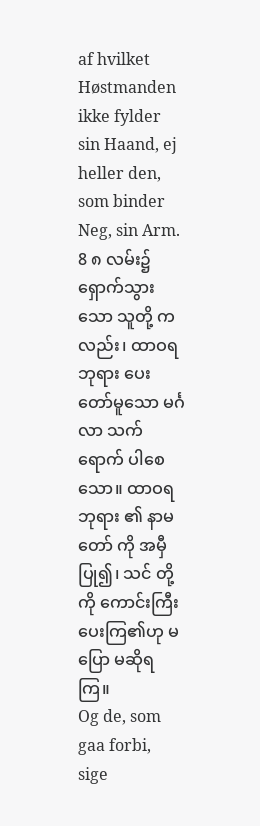af hvilket Høstmanden ikke fylder sin Haand, ej heller den, som binder Neg, sin Arm.
8 ၈ လမ်း၌ ရှောက်သွား သော သူတို့ ကလည်း၊ ထာဝရဘုရား ပေးတော်မူသော မင်္ဂလာ သက်ရောက် ပါစေ သော။ ထာဝရဘုရား ၏ နာမတော် ကို အမှီပြု၍၊ သင် တို့ကို ကောင်းကြီး ပေးကြ၏ဟု မ ပြော မဆိုရကြ။
Og de, som gaa forbi, sige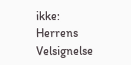ikke: Herrens Velsignelse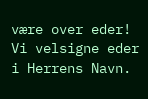være over eder! Vi velsigne eder i Herrens Navn.